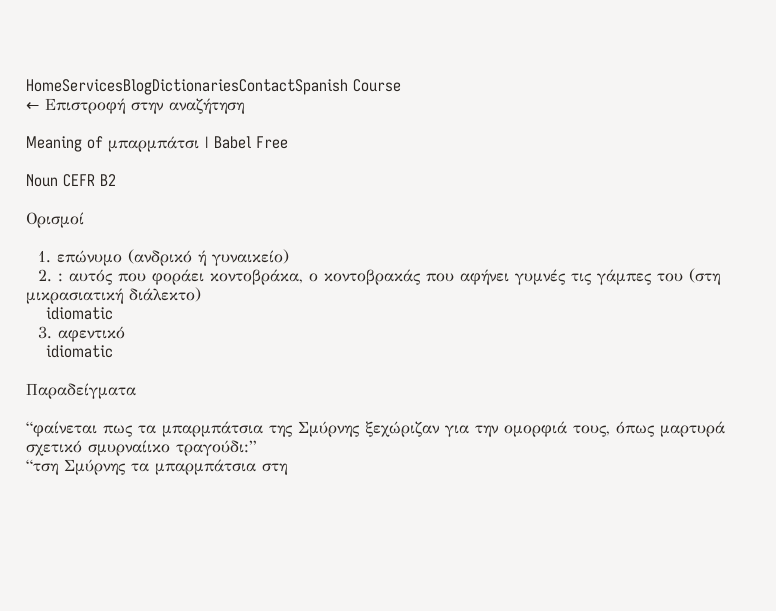HomeServicesBlogDictionariesContactSpanish Course
← Επιστροφή στην αναζήτηση

Meaning of μπαρμπάτσι | Babel Free

Noun CEFR B2

Ορισμοί

  1. επώνυμο (ανδρικό ή γυναικείο)
  2. : αυτός που φοράει κοντοβράκα, ο κοντοβρακάς που αφήνει γυμνές τις γάμπες του (στη μικρασιατική διάλεκτο)
    idiomatic
  3. αφεντικό
    idiomatic

Παραδείγματα

“φαίνεται πως τα μπαρμπάτσια της Σμύρνης ξεχώριζαν για την ομορφιά τους, όπως μαρτυρά σχετικό σμυρναίικο τραγούδι:”
“τση Σμύρνης τα μπαρμπάτσια στη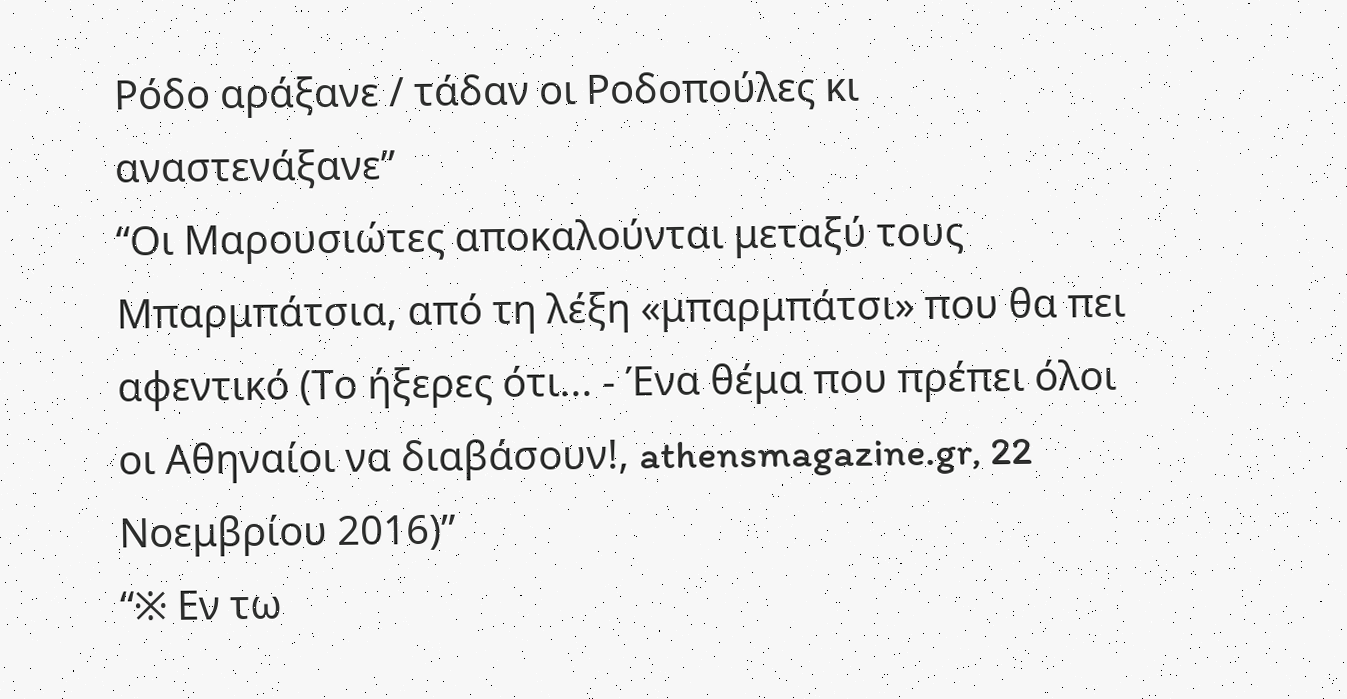Ρόδο αράξανε / τάδαν οι Ροδοπούλες κι αναστενάξανε”
“Οι Μαρουσιώτες αποκαλούνται μεταξύ τους Μπαρμπάτσια, από τη λέξη «μπαρμπάτσι» που θα πει αφεντικό (Το ήξερες ότι... - Ένα θέμα που πρέπει όλοι οι Αθηναίοι να διαβάσουν!, athensmagazine.gr, 22 Νοεμβρίου 2016)”
“※ Εν τω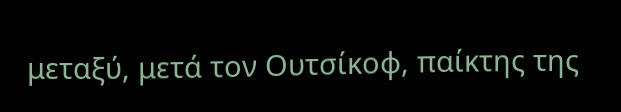μεταξύ, μετά τον Ουτσίκοφ, παίκτης της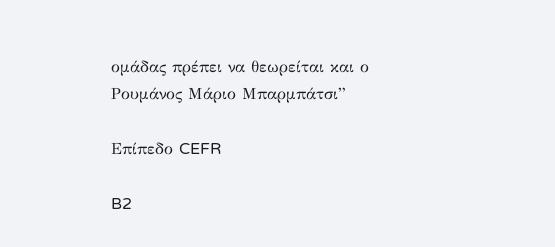ομάδας πρέπει να θεωρείται και ο Ρουμάνος Μάριο Μπαρμπάτσι”

Επίπεδο CEFR

B2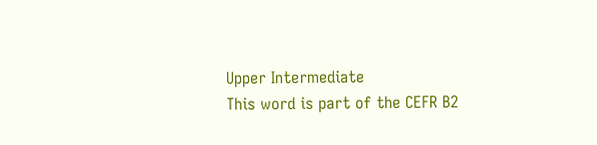Upper Intermediate
This word is part of the CEFR B2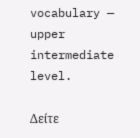vocabulary — upper intermediate level.

Δείτε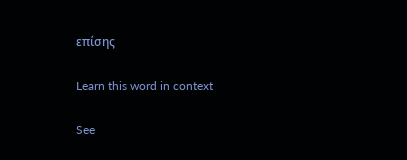επίσης

Learn this word in context

See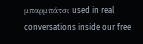μπαρμπάτσι used in real conversations inside our free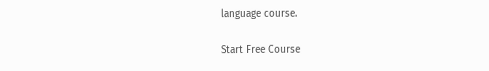language course.

Start Free Course